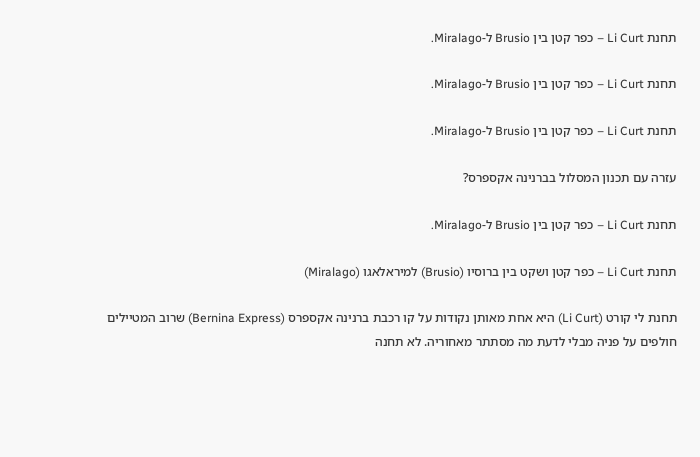תחנת Li Curt – כפר קטן בין Brusio ל-Miralago.

תחנת Li Curt – כפר קטן בין Brusio ל-Miralago.

תחנת Li Curt – כפר קטן בין Brusio ל-Miralago.

עזרה עם תכנון המסלול בברנינה אקספרס?

תחנת Li Curt – כפר קטן בין Brusio ל-Miralago.

תחנת Li Curt – כפר קטן ושקט בין ברוסיו (Brusio) למיראלאגו (Miralago)

תחנת לי קורט (Li Curt) היא אחת מאותן נקודות על קו רכבת ברנינה אקספרס (Bernina Express) שרוב המטיילים חולפים על פניה מבלי לדעת מה מסתתר מאחוריה. לא תחנה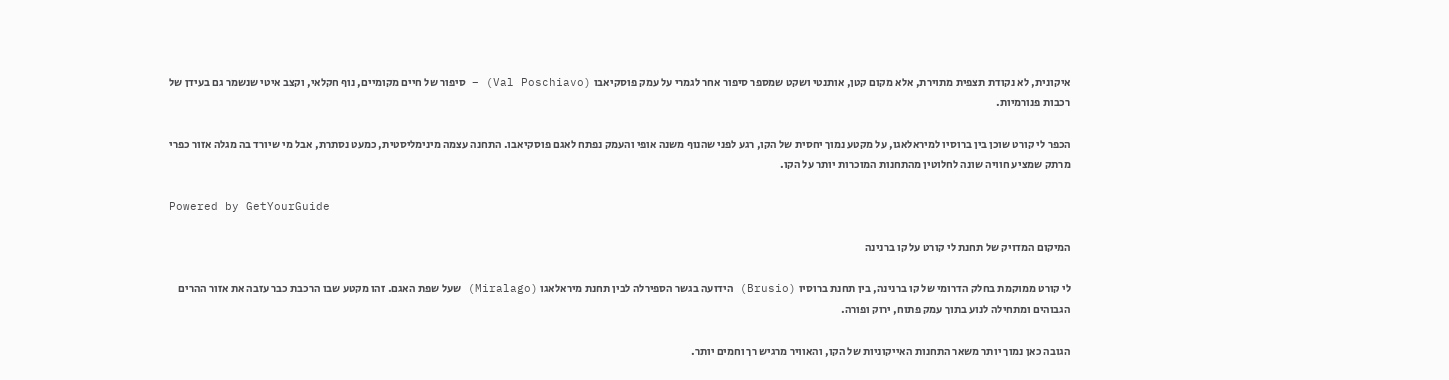איקונית, לא נקודת תצפית מתוירת, אלא מקום קטן, אותנטי ושקט שמספר סיפור אחר לגמרי על עמק פוסקיאבו (Val Poschiavo) – סיפור של חיים מקומיים, נוף חקלאי, וקצב איטי שנשמר גם בעידן של רכבות פנורמיות.

הכפר לי קורט שוכן בין ברוסיו למיראלאגו, על מקטע נמוך יחסית של הקו, רגע לפני שהנוף משנה אופי והעמק נפתח לאגם פוסקיאבו. התחנה עצמה מינימליסטית, כמעט נסתרת, אבל מי שיורד בה מגלה אזור כפרי מרתק שמציע חוויה שונה לחלוטין מהתחנות המוכרות יותר על הקו.

Powered by GetYourGuide

המיקום המדויק של תחנת לי קורט על קו ברנינה

לי קורט ממוקמת בחלק הדרומי של קו ברנינה, בין תחנת ברוסיו (Brusio) הידועה בגשר הספירלה לבין תחנת מיראלאגו (Miralago) שעל שפת האגם. זהו מקטע שבו הרכבת כבר עזבה את אזור ההרים הגבוהים ומתחילה לנוע בתוך עמק פתוח, ירוק ופורה.

הגובה כאן נמוך יותר משאר התחנות האייקוניות של הקו, והאוויר מרגיש רך וחמים יותר.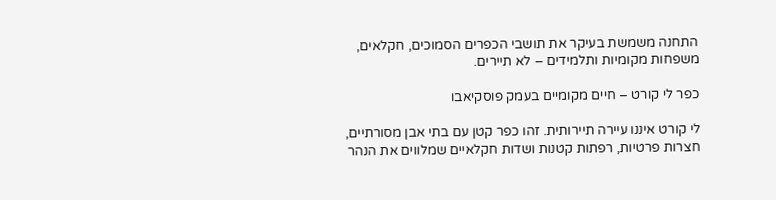התחנה משמשת בעיקר את תושבי הכפרים הסמוכים, חקלאים, משפחות מקומיות ותלמידים – לא תיירים.

כפר לי קורט – חיים מקומיים בעמק פוסקיאבו

לי קורט איננו עיירה תיירותית. זהו כפר קטן עם בתי אבן מסורתיים, חצרות פרטיות, רפתות קטנות ושדות חקלאיים שמלווים את הנהר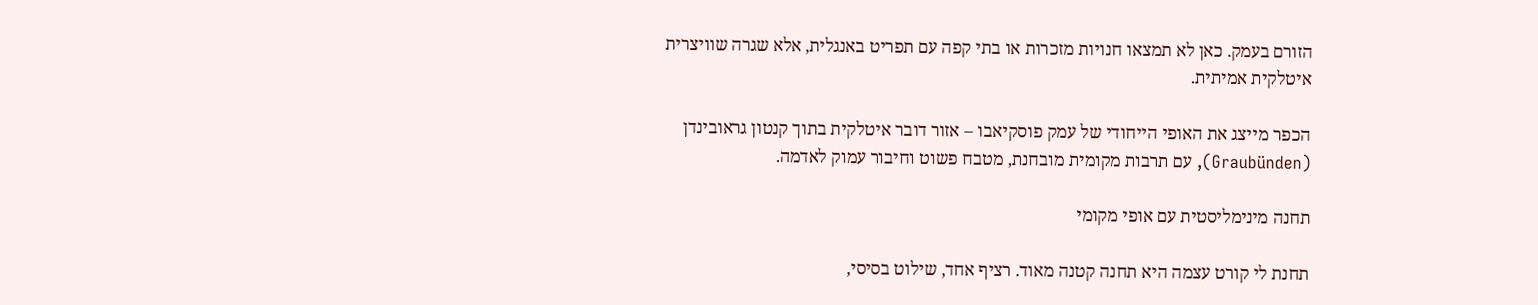הזורם בעמק. כאן לא תמצאו חנויות מזכרות או בתי קפה עם תפריט באנגלית, אלא שגרה שוויצרית איטלקית אמיתית.

הכפר מייצג את האופי הייחודי של עמק פוסקיאבו – אזור דובר איטלקית בתוך קנטון גראובינדן (Graubünden), עם תרבות מקומית מובחנת, מטבח פשוט וחיבור עמוק לאדמה.

תחנה מינימליסטית עם אופי מקומי

תחנת לי קורט עצמה היא תחנה קטנה מאוד. רציף אחד, שילוט בסיסי,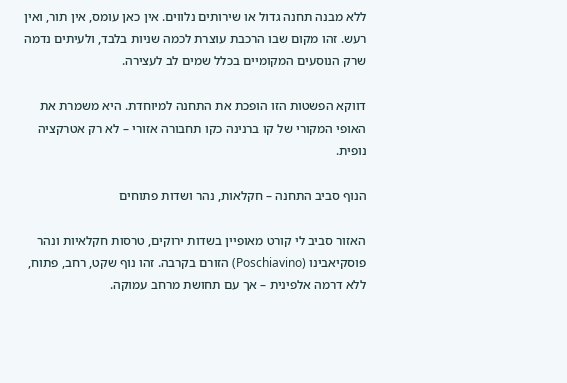ללא מבנה תחנה גדול או שירותים נלווים. אין כאן עומס, אין תור, ואין רעש. זהו מקום שבו הרכבת עוצרת לכמה שניות בלבד, ולעיתים נדמה שרק הנוסעים המקומיים בכלל שמים לב לעצירה.

דווקא הפשטות הזו הופכת את התחנה למיוחדת. היא משמרת את האופי המקורי של קו ברנינה כקו תחבורה אזורי – לא רק אטרקציה נופית.

הנוף סביב התחנה – חקלאות, נהר ושדות פתוחים

האזור סביב לי קורט מאופיין בשדות ירוקים, טרסות חקלאיות ונהר פוסקיאבינו (Poschiavino) הזורם בקרבה. זהו נוף שקט, רחב, פתוח, ללא דרמה אלפינית – אך עם תחושת מרחב עמוקה.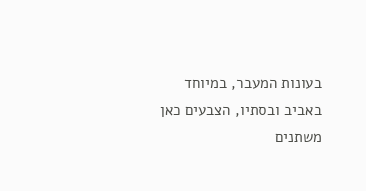בעונות המעבר, במיוחד באביב ובסתיו, הצבעים כאן משתנים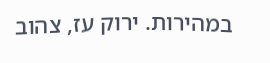במהירות. ירוק עז, צהוב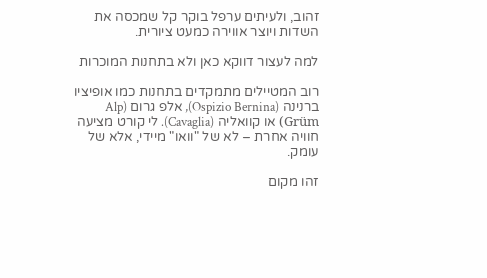זהוב, ולעיתים ערפל בוקר קל שמכסה את השדות ויוצר אווירה כמעט ציורית.

למה לעצור דווקא כאן ולא בתחנות המוכרות

רוב המטיילים מתמקדים בתחנות כמו אופיציו ברנינה (Ospizio Bernina), אלפ גרום (Alp Grüm) או קוואליה (Cavaglia). לי קורט מציעה חוויה אחרת – לא של "וואו" מיידי, אלא של עומק.

זהו מקום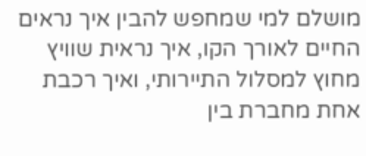מושלם למי שמחפש להבין איך נראים החיים לאורך הקו, איך נראית שוויץ מחוץ למסלול התיירותי, ואיך רכבת אחת מחברת בין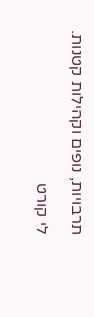תרבויות, נופים וקהילות קטנות.

לי קורט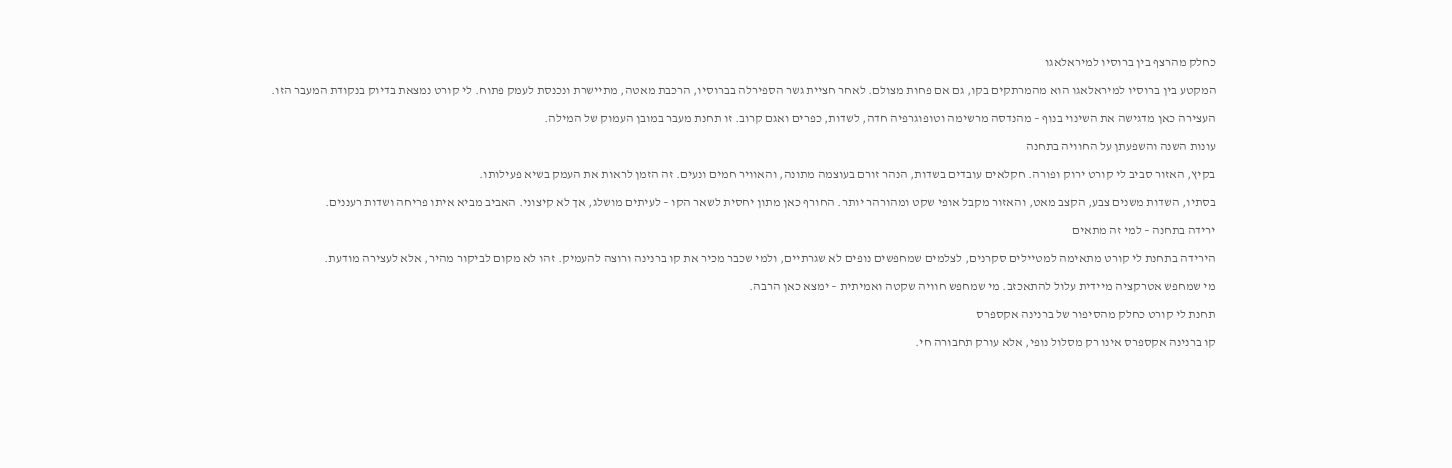כחלק מהרצף בין ברוסיו למיראלאגו

המקטע בין ברוסיו למיראלאגו הוא מהמרתקים בקו, גם אם פחות מצולם. לאחר חציית גשר הספירלה בברוסיו, הרכבת מאטה, מתיישרת ונכנסת לעמק פתוח. לי קורט נמצאת בדיוק בנקודת המעבר הזו.

העצירה כאן מדגישה את השינוי בנוף – מהנדסה מרשימה וטופוגרפיה חדה, לשדות, כפרים ואגם קרוב. זו תחנת מעבר במובן העמוק של המילה.

עונות השנה והשפעתן על החוויה בתחנה

בקיץ, האזור סביב לי קורט ירוק ופורה. חקלאים עובדים בשדות, הנהר זורם בעוצמה מתונה, והאוויר חמים ונעים. זה הזמן לראות את העמק בשיא פעילותו.

בסתיו, השדות משנים צבע, הקצב מאט, והאזור מקבל אופי שקט ומהורהר יותר. החורף כאן מתון יחסית לשאר הקו – לעיתים מושלג, אך לא קיצוני. האביב מביא איתו פריחה ושדות רעננים.

ירידה בתחנה – למי זה מתאים

הירידה בתחנת לי קורט מתאימה למטיילים סקרנים, לצלמים שמחפשים נופים לא שגרתיים, ולמי שכבר מכיר את קו ברנינה ורוצה להעמיק. זהו לא מקום לביקור מהיר, אלא לעצירה מודעת.

מי שמחפש אטרקציה מיידית עלול להתאכזב. מי שמחפש חוויה שקטה ואמיתית – ימצא כאן הרבה.

תחנת לי קורט כחלק מהסיפור של ברנינה אקספרס

קו ברנינה אקספרס אינו רק מסלול נופי, אלא עורק תחבורה חי.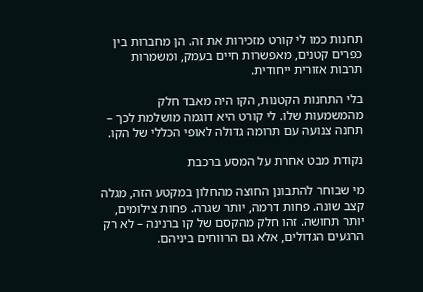תחנות כמו לי קורט מזכירות את זה. הן מחברות בין כפרים קטנים, מאפשרות חיים בעמק, ומשמרות תרבות אזורית ייחודית.

בלי התחנות הקטנות, הקו היה מאבד חלק מהמשמעות שלו. לי קורט היא דוגמה מושלמת לכך – תחנה צנועה עם תרומה גדולה לאופי הכללי של הקו.

נקודת מבט אחרת על המסע ברכבת

מי שבוחר להתבונן החוצה מהחלון במקטע הזה, מגלה קצב שונה. פחות דרמה, יותר שגרה. פחות צילומים, יותר תחושה. זהו חלק מהקסם של קו ברנינה – לא רק הרגעים הגדולים, אלא גם הרווחים ביניהם.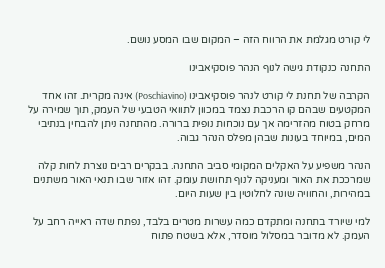לי קורט מגלמת את הרווח הזה – המקום שבו המסע נושם.

התחנה כנקודת גישה לנוף הנהר פוסקיאבינו

הקרבה של תחנת לי קורט לנהר פוסקיאבינו (Poschiavino) אינה מקרית. זהו אחד המקטעים שבהם קו הרכבת נצמד במכוון לתוואי הטבעי של העמק, תוך שמירה על מרחק בטוח מהזרימה אך עם נוכחות נופית ברורה. מהתחנה ניתן להבחין בנתיבי המים, במיוחד בעונות שבהן מפלס הנהר גבוה.

הנהר משפיע על האקלים המקומי סביב התחנה. בבקרים רבים נוצרת לחות קלה שמרככת את האור ומעניקה לנוף תחושת עומק. זהו אזור שבו תנאי האור משתנים במהירות, והחוויה שונה לחלוטין בין שעות היום.

למי שיורד בתחנה ומתקדם כמה עשרות מטרים בלבד, נפתח שדה ראייה רחב על העמק. לא מדובר במסלול מוסדר, אלא בשטח פתוח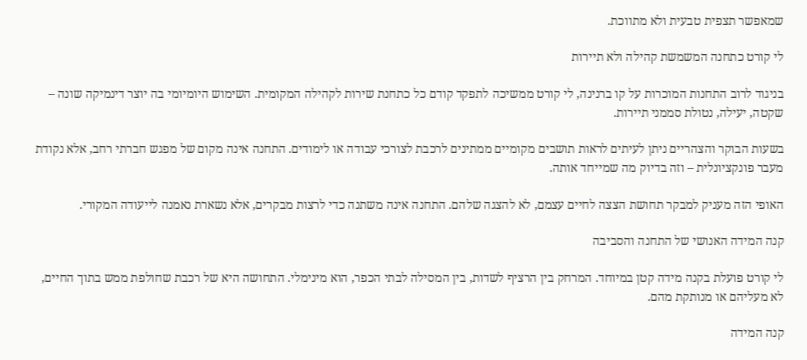שמאפשר תצפית טבעית ולא מתווכת.

לי קורט כתחנה המשמשת קהילה ולא תיירות

בניגוד לרוב התחנות המוכרות על קו ברנינה, לי קורט ממשיכה לתפקד קודם כל כתחנת שירות לקהילה המקומית. השימוש היומיומי בה יוצר דינמיקה שונה – שקטה, יעילה, נטולת סממני תיירות.

בשעות הבוקר והצהריים ניתן לעיתים לראות תושבים מקומיים ממתינים לרכבת לצורכי עבודה או לימודים. התחנה אינה מקום של מפגש חברתי רחב, אלא נקודת מעבר פונקציונלית – וזה בדיוק מה שמייחד אותה.

האופי הזה מעניק למבקר תחושת הצצה לחיים עצמם, לא להצגה שלהם. התחנה אינה משתנה כדי לרצות מבקרים, אלא נשארת נאמנה לייעודה המקורי.

קנה המידה האנושי של התחנה והסביבה

לי קורט פועלת בקנה מידה קטן במיוחד. המרחק בין הרציף לשדות, בין המסילה לבתי הכפר, הוא מינימלי. התחושה היא של רכבת שחולפת ממש בתוך החיים, לא מעליהם או מנותקת מהם.

קנה המידה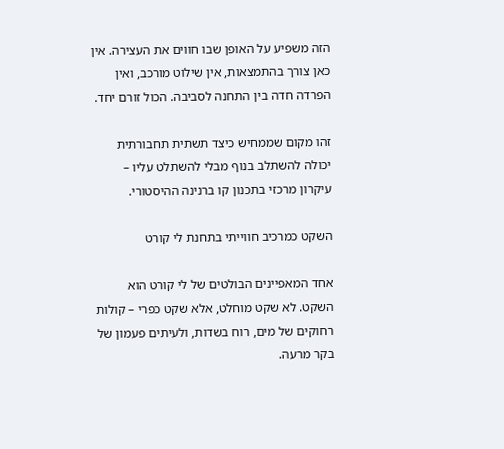הזה משפיע על האופן שבו חווים את העצירה. אין כאן צורך בהתמצאות, אין שילוט מורכב, ואין הפרדה חדה בין התחנה לסביבה. הכול זורם יחד.

זהו מקום שממחיש כיצד תשתית תחבורתית יכולה להשתלב בנוף מבלי להשתלט עליו – עיקרון מרכזי בתכנון קו ברנינה ההיסטורי.

השקט כמרכיב חווייתי בתחנת לי קורט

אחד המאפיינים הבולטים של לי קורט הוא השקט. לא שקט מוחלט, אלא שקט כפרי – קולות רחוקים של מים, רוח בשדות, ולעיתים פעמון של בקר מרעה.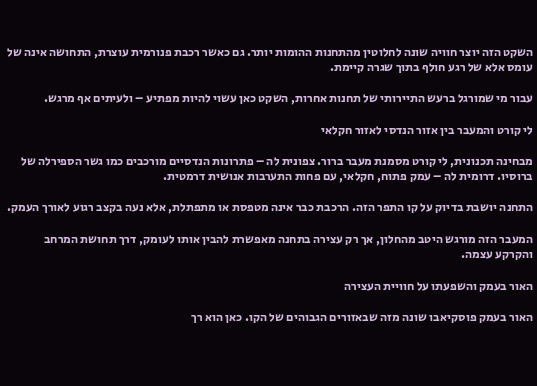השקט הזה יוצר חוויה שונה לחלוטין מהתחנות ההומות יותר. גם כאשר רכבת פנורמית עוצרת, התחושה אינה של עומס אלא של רגע חולף בתוך שגרה קיימת.

עבור מי שמורגל ברעש התיירותי של תחנות אחרות, השקט כאן עשוי להיות מפתיע – ולעיתים אף מרגש.

לי קורט והמעבר בין אזור הנדסי לאזור חקלאי

מבחינה תכנונית, לי קורט מסמנת מעבר ברור. צפונית לה – פתרונות הנדסיים מורכבים כמו גשר הספירלה של ברוסיו. דרומית לה – עמק פתוח, חקלאי, עם פחות התערבות אנושית דרמטית.

התחנה יושבת בדיוק על קו התפר הזה. הרכבת כבר אינה מטפסת או מתפתלת, אלא נעה בקצב רגוע לאורך העמק.

המעבר הזה מורגש היטב מהחלון, אך רק עצירה בתחנה מאפשרת להבין אותו לעומק, דרך תחושת המרחב והקרקע עצמה.

האור בעמק והשפעתו על חוויית העצירה

האור בעמק פוסקיאבו שונה מזה שבאזורים הגבוהים של הקו. כאן הוא רך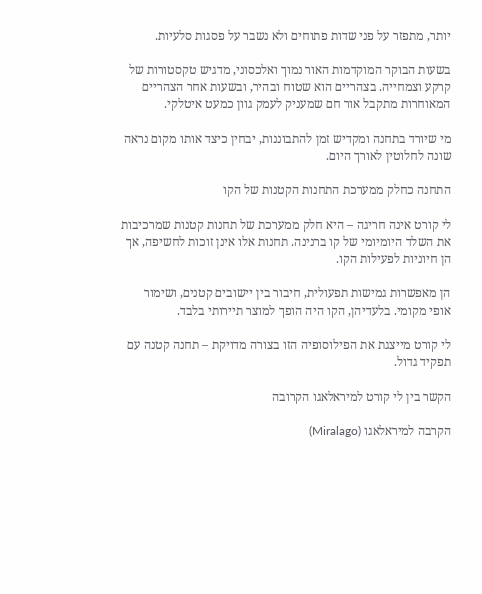יותר, מתפזר על פני שדות פתוחים ולא נשבר על פסגות סלעיות.

בשעות הבוקר המוקדמות האור נמוך ואלכסוני, מדגיש טקסטורות של קרקע וצמחייה. בצהריים הוא שטוח ובהיר, ובשעות אחר הצהריים המאוחרות מתקבל אור חם שמעניק לעמק גוון כמעט איטלקי.

מי שיורד בתחנה ומקדיש זמן להתבוננות, יבחין כיצד אותו מקום נראה שונה לחלוטין לאורך היום.

התחנה כחלק ממערכת התחנות הקטנות של הקו

לי קורט אינה חריגה – היא חלק ממערכת של תחנות קטנות שמרכיבות את השלד היומיומי של קו ברנינה. תחנות אלו אינן זוכות לחשיפה, אך הן חיוניות לפעילות הקו.

הן מאפשרות גמישות תפעולית, חיבור בין יישובים קטנים, ושימור אופי מקומי. בלעדיהן, הקו היה הופך למוצר תיירותי בלבד.

לי קורט מייצגת את הפילוסופיה הזו בצורה מדויקת – תחנה קטנה עם תפקיד גדול.

הקשר בין לי קורט למיראלאגו הקרובה

הקרבה למיראלאגו (Miralago)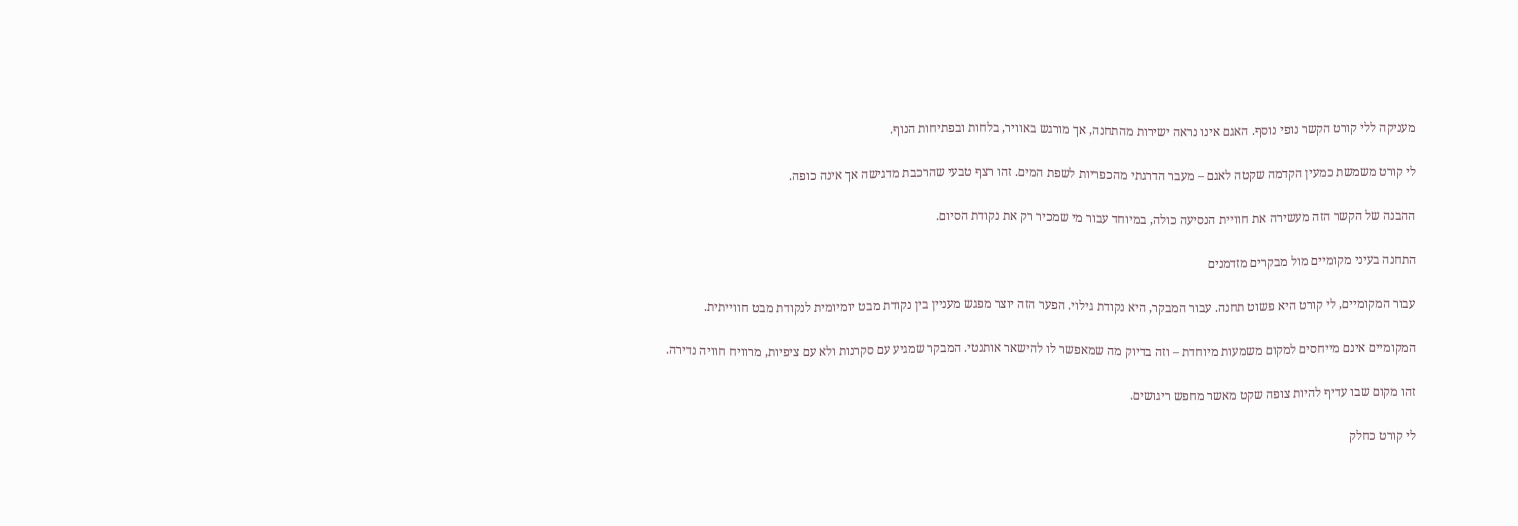מעניקה ללי קורט הקשר נופי נוסף. האגם אינו נראה ישירות מהתחנה, אך מורגש באוויר, בלחות ובפתיחות הנוף.

לי קורט משמשת כמעין הקדמה שקטה לאגם – מעבר הדרגתי מהכפריות לשפת המים. זהו רצף טבעי שהרכבת מדגישה אך אינה כופה.

ההבנה של הקשר הזה מעשירה את חוויית הנסיעה כולה, במיוחד עבור מי שמכיר רק את נקודת הסיום.

התחנה בעיני מקומיים מול מבקרים מזדמנים

עבור המקומיים, לי קורט היא פשוט תחנה. עבור המבקר, היא נקודת גילוי. הפער הזה יוצר מפגש מעניין בין נקודת מבט יומיומית לנקודת מבט חווייתית.

המקומיים אינם מייחסים למקום משמעות מיוחדת – וזה בדיוק מה שמאפשר לו להישאר אותנטי. המבקר שמגיע עם סקרנות ולא עם ציפיות, מרוויח חוויה נדירה.

זהו מקום שבו עדיף להיות צופה שקט מאשר מחפש ריגושים.

לי קורט כחלק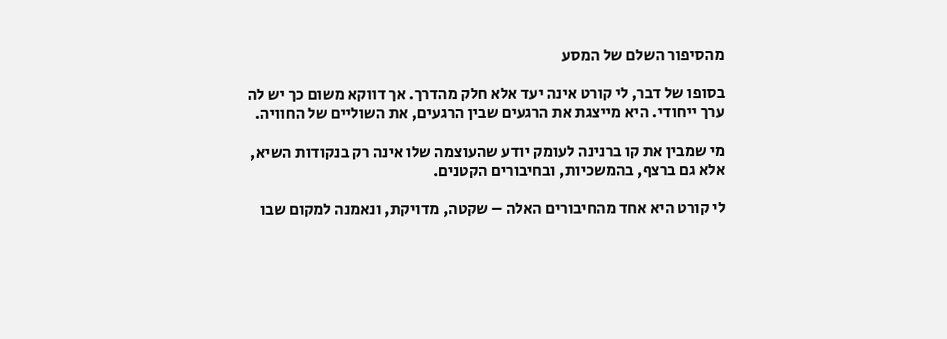מהסיפור השלם של המסע

בסופו של דבר, לי קורט אינה יעד אלא חלק מהדרך. אך דווקא משום כך יש לה ערך ייחודי. היא מייצגת את הרגעים שבין הרגעים, את השוליים של החוויה.

מי שמבין את קו ברנינה לעומק יודע שהעוצמה שלו אינה רק בנקודות השיא, אלא גם ברצף, בהמשכיות, ובחיבורים הקטנים.

לי קורט היא אחד מהחיבורים האלה – שקטה, מדויקת, ונאמנה למקום שבו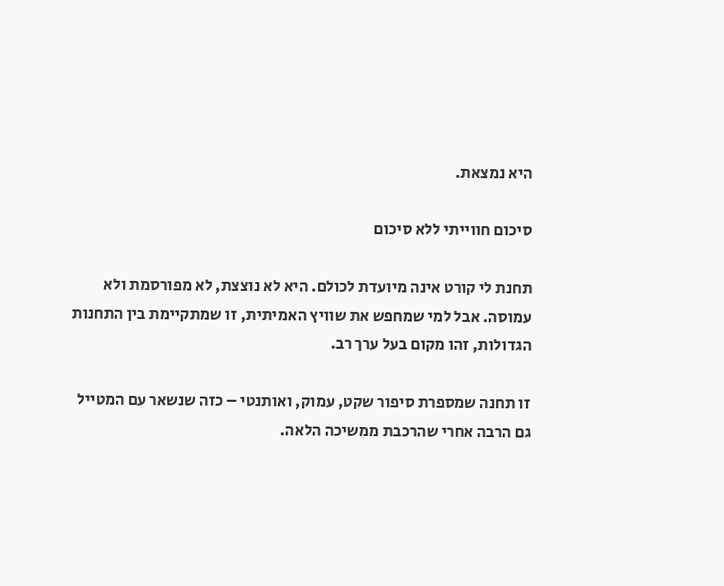היא נמצאת.

סיכום חווייתי ללא סיכום

תחנת לי קורט אינה מיועדת לכולם. היא לא נוצצת, לא מפורסמת ולא עמוסה. אבל למי שמחפש את שוויץ האמיתית, זו שמתקיימת בין התחנות הגדולות, זהו מקום בעל ערך רב.

זו תחנה שמספרת סיפור שקט, עמוק, ואותנטי – כזה שנשאר עם המטייל גם הרבה אחרי שהרכבת ממשיכה הלאה.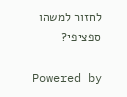לחזור למשהו ספציפי?

Powered by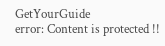GetYourGuide
error: Content is protected !!